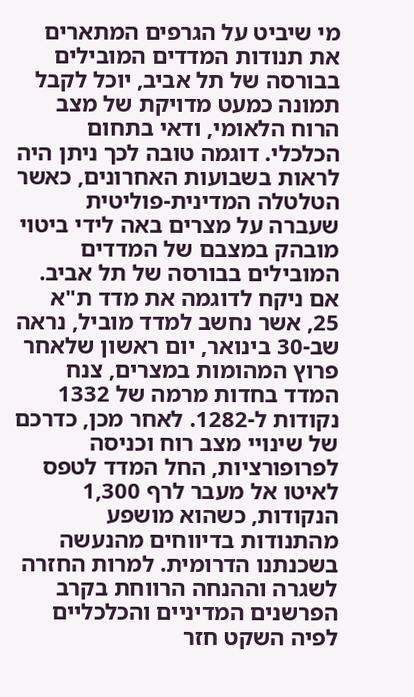מי שיביט על הגרפים המתארים את תנודות המדדים המובילים בבורסה של תל אביב, יוכל לקבל תמונה כמעט מדויקת של מצב הרוח הלאומי, ודאי בתחום הכלכלי. דוגמה טובה לכך ניתן היה לראות בשבועות האחרונים, כאשר הטלטלה המדינית-פוליטית שעברה על מצרים באה לידי ביטוי מובהק במצבם של המדדים המובילים בבורסה של תל אביב. אם ניקח לדוגמה את מדד ת"א 25, אשר נחשב למדד מוביל, נראה שב-30 בינואר, יום ראשון שלאחר פרוץ המהומות במצרים, צנח המדד בחדות מרמה של 1332 נקודות ל-1282. לאחר מכן, כדרכם של שינויי מצב רוח וכניסה לפרופורציות, החל המדד לטפס לאיטו אל מעבר לרף 1,300 הנקודות, כשהוא מושפע מהתנודות בדיווחים מהנעשה בשכנתנו הדרומית. למרות החזרה לשגרה וההנחה הרווחת בקרב הפרשנים המדיניים והכלכליים לפיה השקט חזר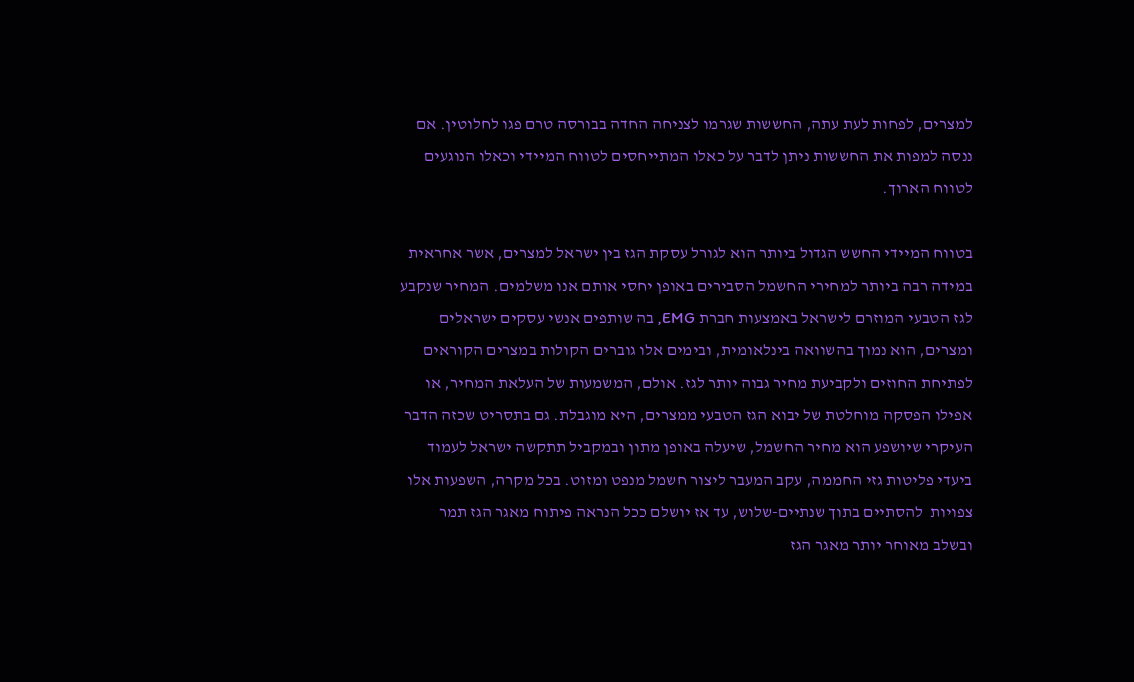למצרים, לפחות לעת עתה, החששות שגרמו לצניחה החדה בבורסה טרם פגו לחלוטין. אם ננסה למפות את החששות ניתן לדבר על כאלו המתייחסים לטווח המיידי וכאלו הנוגעים לטווח הארוך.

בטווח המיידי החשש הגדול ביותר הוא לגורל עסקת הגז בין ישראל למצרים, אשר אחראית במידה רבה ביותר למחירי החשמל הסבירים באופן יחסי אותם אנו משלמים. המחיר שנקבע לגז הטבעי המוזרם לישראל באמצעות חברת EMG, בה שותפים אנשי עסקים ישראלים ומצרים, הוא נמוך בהשוואה בינלאומית, ובימים אלו גוברים הקולות במצרים הקוראים לפתיחת החוזים ולקביעת מחיר גבוה יותר לגז. אולם, המשמעות של העלאת המחיר, או אפילו הפסקה מוחלטת של יבוא הגז הטבעי ממצרים, היא מוגבלת. גם בתסריט שכזה הדבר העיקרי שיושפע הוא מחיר החשמל, שיעלה באופן מתון ובמקביל תתקשה ישראל לעמוד ביעדי פליטות גזי החממה, עקב המעבר ליצור חשמל מנפט ומזוט. בכל מקרה, השפעות אלו צפויות  להסתיים בתוך שנתיים-שלוש, עד אז יושלם ככל הנראה פיתוח מאגר הגז תמר ובשלב מאוחר יותר מאגר הגז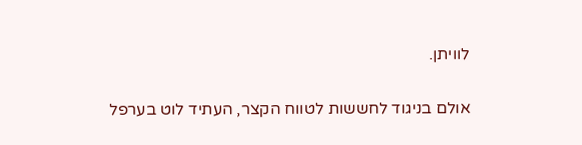לוויתן.

אולם בניגוד לחששות לטווח הקצר, העתיד לוט בערפל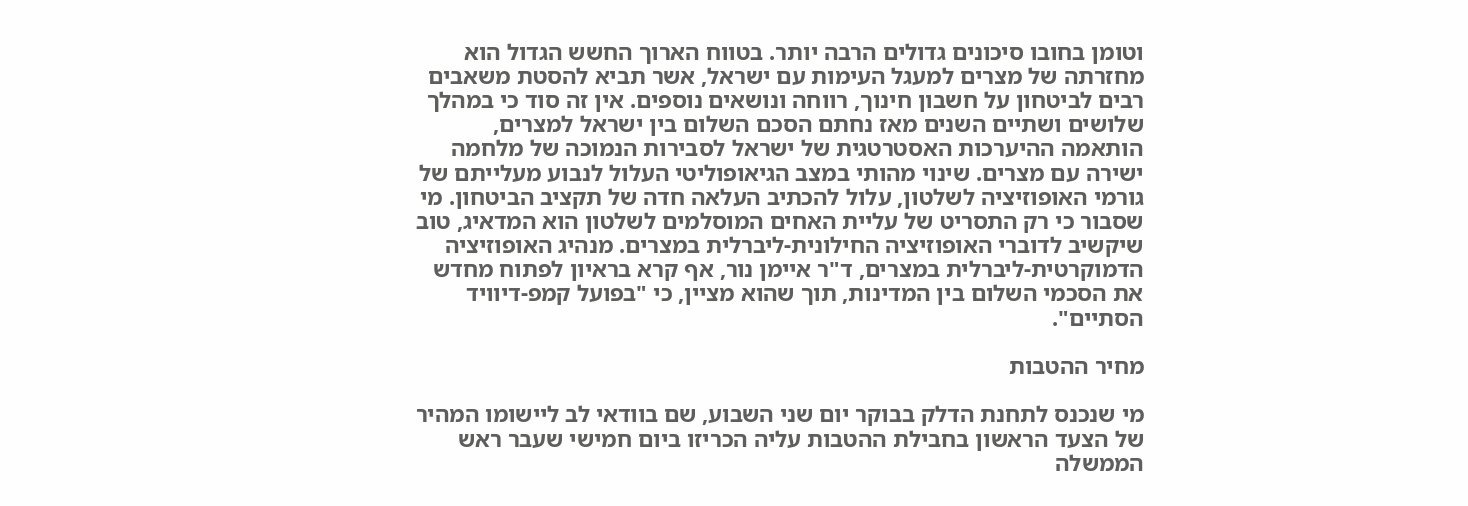וטומן בחובו סיכונים גדולים הרבה יותר. בטווח הארוך החשש הגדול הוא מחזרתה של מצרים למעגל העימות עם ישראל, אשר תביא להסטת משאבים רבים לביטחון על חשבון חינוך, רווחה ונושאים נוספים. אין זה סוד כי במהלך שלושים ושתיים השנים מאז נחתם הסכם השלום בין ישראל למצרים, הותאמה ההיערכות האסטרטגית של ישראל לסבירות הנמוכה של מלחמה ישירה עם מצרים. שינוי מהותי במצב הגיאופוליטי העלול לנבוע מעלייתם של גורמי האופוזיציה לשלטון, עלול להכתיב העלאה חדה של תקציב הביטחון. מי שסבור כי רק התסריט של עליית האחים המוסלמים לשלטון הוא המדאיג, טוב שיקשיב לדוברי האופוזיציה החילונית-ליברלית במצרים. מנהיג האופוזיציה הדמוקרטית-ליברלית במצרים, ד"ר איימן נור, אף קרא בראיון לפתוח מחדש את הסכמי השלום בין המדינות, תוך שהוא מציין, כי "בפועל קמפ-דיוויד הסתיים".

מחיר ההטבות

מי שנכנס לתחנת הדלק בבוקר יום שני השבוע, שם בוודאי לב ליישומו המהיר של הצעד הראשון בחבילת ההטבות עליה הכריזו ביום חמישי שעבר ראש הממשלה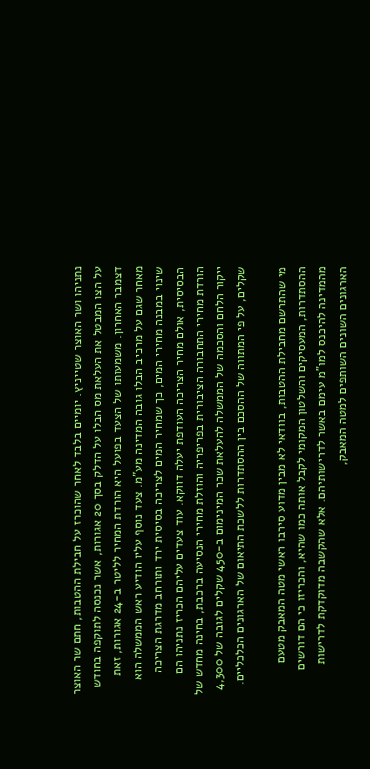נתניהו ושר האוצר שטייניץ. יומיים בלבד לאחר שהוכרז על חבילת ההטבות, חתם שר האוצר על הצו המבטל את העלאת מס הבלו על הדלק בסך 20 אגורות, אשר נכנסה לתוקפה בחודש דצמבר האחרון. משמעותו של הצעד בפועל היא הורדת המחיר לליטר ב-24 אגורות, זאת מאחר שגם על מרכיב הבלו גובה המדינה מע"מ. צעד נוסף עליו הודיע ראש הממשלה הוא שינוי במבנה מחירי המים, כך שמחיר המים לצריכה בסיסית ירד ותורחב מדרגת הצריכה הבסיסית, אולם מחיר הצריכה העודפת יעלה דווקא. עוד צעדים עליהם הכריז נתניהו הם הורדת מחירי התחבורה הציבורית בפריפריה והוזלת מחירי הנסיעה ברכבת, בחינה מחדש של ייקור הלחם והסכמה של הממשלה להעלאת שכר המינימום ב-450 שקלים לגובה של 4,300 שקלים, על פי המתווה של ההסכם בין ההסתדרות ללשכת התיאום של הארגונים הכלכליים.

מי שהתרשם מחבילת ההטבות, בוודאי לא מבין מדוע סירבו ראשי מטה המאבק מטעם ההסתדרות, המעסיקים והשלטון המקומי לקבל אותה כמו שהיא, והכריזו כי הם דורשים מהמדינה להיכנס למו"מ עימם באשר לדרישותיהם. אלא שהקשבה מדוקדקת לדרישות הארגונים השונים השותפים למטה המאבק,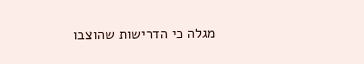מגלה כי הדרישות שהוצבו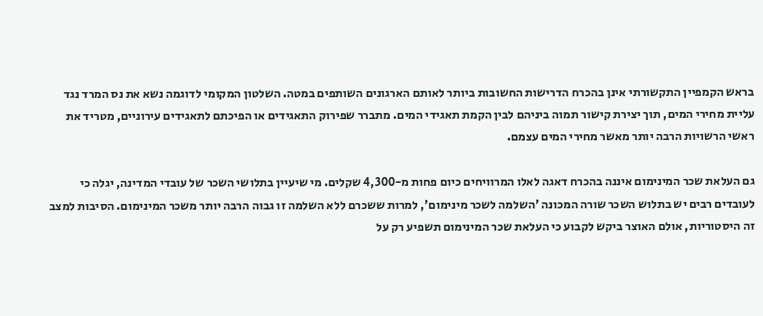בראש הקמפיין התקשורתי אינן בהכרח הדרישות החשובות ביותר לאותם הארגונים השותפים במטה. השלטון המקומי לדוגמה נשא את נס המרד נגד עליית מחירי המים, תוך יצירת קישור תמוה ביניהם לבין הקמת תאגידי המים. מתברר שפירוק התאגידים או הפיכתם לתאגידים עירוניים, מטריד את ראשי הרשויות הרבה יותר מאשר מחירי המים עצמם.

גם העלאת שכר המינימום איננה בהכרח דאגה לאלו המרוויחים כיום פחות מ-4,300 שקלים. מי שיעיין בתלושי השכר של עובדי המדינה, יגלה כי לעובדים רבים יש בתלוש השכר שורה המכונה 'השלמה לשכר מינימום', למרות ששכרם ללא השלמה זו גבוה הרבה יותר משכר המינימום. הסיבות למצב זה היסטוריות, אולם האוצר ביקש לקבוע כי העלאת שכר המינימום תשפיע רק על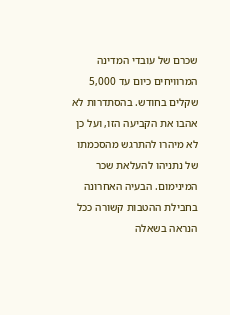שכרם של עובדי המדינה המרוויחים כיום עד 5,000 שקלים בחודש. בהסתדרות לא אהבו את הקביעה הזו, ועל כן לא מיהרו להתרגש מהסכמתו של נתניהו להעלאת שכר המינימום. הבעיה האחרונה בחבילת ההטבות קשורה ככל הנראה בשאלה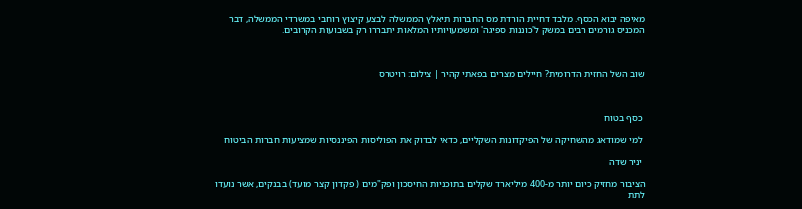מאיפה יבוא הכסף. מלבד דחיית הורדת מס החברות תיאלץ הממשלה לבצע קיצוץ רוחבי במשרדי הממשלה, דבר המכניס גורמים רבים במשק ל'כוננות ספיגה' ומשמעויותיו המלאות יתבררו רק בשבועות הקרובים.



שוב השל החזית הדרומית? חיילים מצרים בפאתי קהיר | צילום: רויטרס



 כסף בטוח

 למי שמודאג מהשחיקה של הפיקדונות השקליים, כדאי לבדוק את הפוליסות הפיננסיות שמציעות חברות הביטוח

 יניר שדה

הציבור מחזיק כיום יותר מ-400 מיליארד שקלים בתוכניות החיסכון ופק"מים ( פקדון קצר מועד) בבנקים, אשר נועדו לתת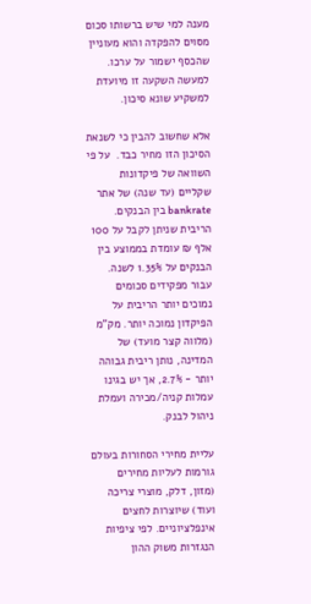מענה למי שיש ברשותו סכום מסוים להפקדה והוא מעוניין שהכסף ישמור על ערכו. למעשה השקעה זו מיועדת למשקיע שונא סיכון.

אלא שחשוב להבין כי לשנאת הסיכון הזו מחיר כבד.  על פי השוואה של פיקדונות שקליים (עד שנה) של אתר bankrate בין הבנקים. הריבית שניתן לקבל על 100 אלף ₪ עומדת בממוצע בין הבנקים על 1.35% לשנה. עבור מפקידים סכומים נמוכים יותר הריבית על הפיקדון נמוכה יותר. מק"מ (מלווה קצר מועד) של המדינה, נותן ריבית גבוהה יותר - 2.7%, אך יש בגינו עמלות קניה/מכירה ועמלת ניהול לבנק.

עליית מחירי הסחורות בעולם גורמות לעליות מחירים (מזון, דלק, מוצרי צריכה ועוד) שיוצרות לחצים אינפלציוניים. לפי ציפיות הנגזרות משוק ההון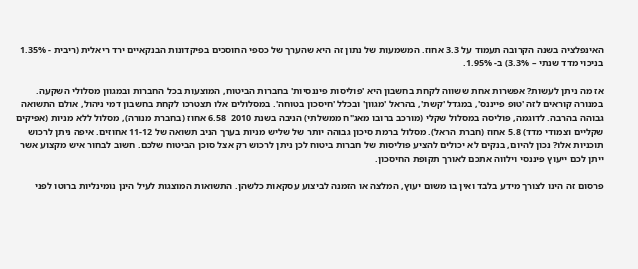האינפלציה בשנה הקרובה תעמוד על 3.3 אחוז. המשמעות של נתון זה היא שהערך של כספי החוסכים בפיקדונות הבנקאיים ירד ריאלית (ריבית - 1.35% בניכוי מדד שנתי – 3.3%) ב- 1.95%.

אז מה ניתן לעשות? אפשרות אחת ששווה לקחת בחשבון היא 'פוליסות פיננסיות' בחברות הביטוח, המוצעות בכל החברות ובמגוון מסלולי השקעה. במנורה קוראים לזה 'טופ פייננס', במגדל 'קשת', בהראל 'מגוון' ובכלל 'חיסכון בטוחה'. במסלולים אלו תצטרכו לקחת בחשבון דמי ניהול, אולם התשואה גבוהה בהרבה. לדוגמה, פוליסה במסלול שקלי (מורכב ברובו מאג"ח ממשלתי) הניבה בשנת 2010  6.58 אחוז (בחברת מנורה), מסלול ללא מניות (אפיקים שקליים וצמודי מדד) 5.8 אחוז (חברת הראל). מסלול ברמת סיכון גבוהה יותר של שליש מניות בערך הניב תשואה של 11-12 אחוזים. איפה ניתן לרכוש תוכניות אלו? נכון להיום, בנקים לא יכולים להציע פוליסות של חברות ביטוח לכן ניתן לרכוש רק אצל סוכן הביטוח שלכם. חשוב לבחור איש מקצוע אשר ייתן לכם ייעוץ פיננסי וילווה אתכם לאורך תקופת החיסכון.

פרסום זה הינו לצורך מידע בלבד ואין בו משום יעוץ, המלצה או הזמנה לביצוע עסקאות כלשהן. התשואות המוצגות לעיל הינן נומינליות ברוטו לפני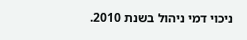ניכוי דמי ניהול בשנת 2010.